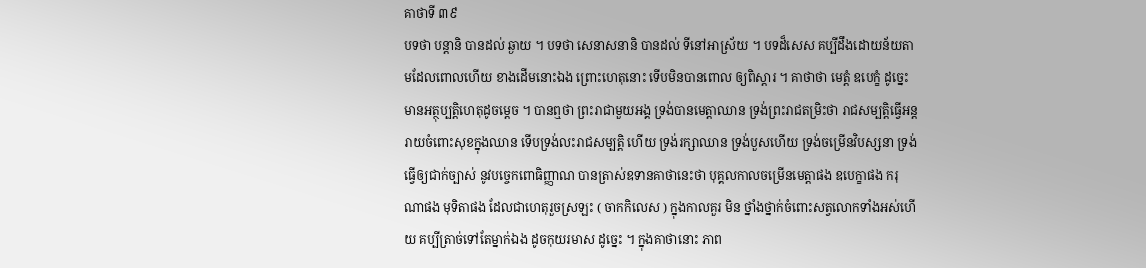គាថាទី ៣៩
បទថា បន្តានិ បានដល់ ឆ្ងាយ ។ បទថា សេនាសនានិ បានដល់ ទីនៅអាស្រ័យ ។ បទដ៏សេស គប្បីដឹងដោយន័យតាមដែលពោលហើយ ខាងដើមនោះឯង ព្រោះហេតុនោះ ទើបមិនបានពោល ឲ្យពិស្តារ ។ គាថាថា មេត្តំ ឧបេក្ខំ ដូច្នេះ មានអត្ថុប្បត្តិហេតុដូចម្តេច ។ បានឮថា ព្រះរាជាមួយអង្គ ទ្រង់បានមេត្តាឈាន ទ្រង់ព្រះរាជតម្រិះថា រាជសម្បត្តិធ្វើអន្តរាយចំពោះសុខក្នុងឈាន ទើបទ្រង់លះរាជសម្បត្តិ ហើយ ទ្រង់រក្សាឈាន ទ្រង់បួសហើយ ទ្រង់ចម្រើនវិបស្សនា ទ្រង់ធ្វើឲ្យជាក់ច្បាស់ នូវបច្ចេកពោធិញ្ញាណ បានត្រាស់ឧទានគាថានេះថា បុគ្គលកាលចម្រើនមេត្តាផង ឧបេក្ខាផង ករុណាផង មុទិតាផង ដែលជាហេតុរួចស្រឡះ ( ចាកកិលេស ) ក្នុងកាលគួរ មិន ថ្នាំងថ្នាក់ចំពោះសត្វលោកទាំងអស់ហើយ គប្បីត្រាច់ទៅតែម្នាក់ឯង ដូចកុយរមាស ដូច្នេះ ។ ក្នុងគាថានោះ ភាព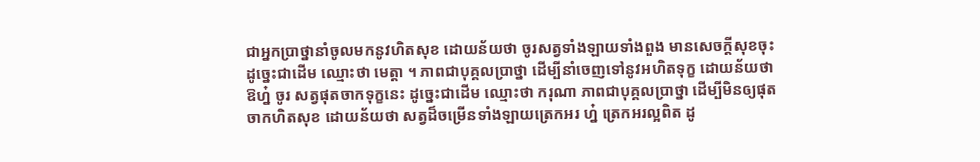ជាអ្នកប្រាថ្នានាំចូលមកនូវហិតសុខ ដោយន័យថា ចូរសត្វទាំងឡាយទាំងពួង មានសេចក្តីសុខចុះ ដូច្នេះជាដើម ឈ្មោះថា មេត្តា ។ ភាពជាបុគ្គលប្រាថ្នា ដើម្បីនាំចេញទៅនូវអហិតទុក្ខ ដោយន័យថា ឱហ្ន៎ ចូរ សត្វផុតចាកទុក្ខនេះ ដូច្នេះជាដើម ឈ្មោះថា ករុណា ភាពជាបុគ្គលប្រាថ្នា ដើម្បីមិនឲ្យផុតចាកហិតសុខ ដោយន័យថា សត្វដ៏ចម្រើនទាំងឡាយត្រេកអរ ហ្ន៎ ត្រេកអរល្អពិត ដូ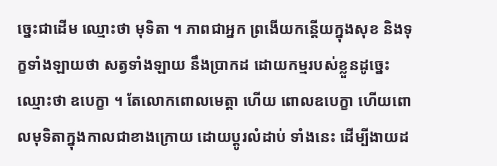ច្នេះជាដើម ឈ្មោះថា មុទិតា ។ ភាពជាអ្នក ព្រងើយកន្តើយក្នុងសុខ និងទុក្ខទាំងឡាយថា សត្វទាំងឡាយ នឹងប្រាកដ ដោយកម្មរបស់ខ្លួនដូច្នេះ ឈ្មោះថា ឧបេក្ខា ។ តែលោកពោលមេត្តា ហើយ ពោលឧបេក្ខា ហើយពោលមុទិតាក្នុងកាលជាខាងក្រោយ ដោយប្តូរលំដាប់ ទាំងនេះ ដើម្បីងាយដ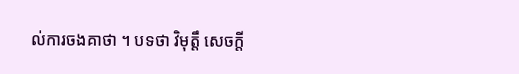ល់ការចងគាថា ។ បទថា វិមុត្តឹ សេចក្តី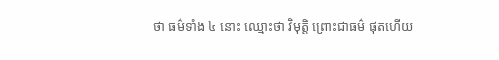ថា ធម៌ទាំង ៤ នោះ ឈ្មោះថា វិមុត្តិ ព្រោះជាធម៌ ផុតហើយ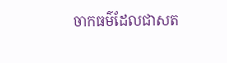ចាកធម៌ដែលជាសត